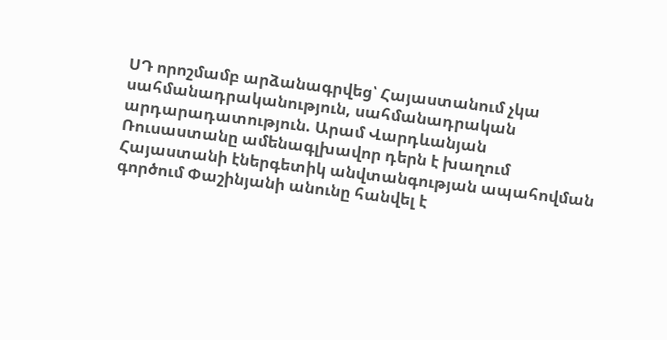ՍԴ որոշմամբ արձանագրվեց՝ Հայաստանում չկա սահմանադրականություն, սահմանադրական արդարադատություն. Արամ Վարդևանյան Ռուսաստանը ամենագլխավոր դերն է խաղում Հայաստանի էներգետիկ անվտանգության ապահովման գործում Փաշինյանի անունը հանվել է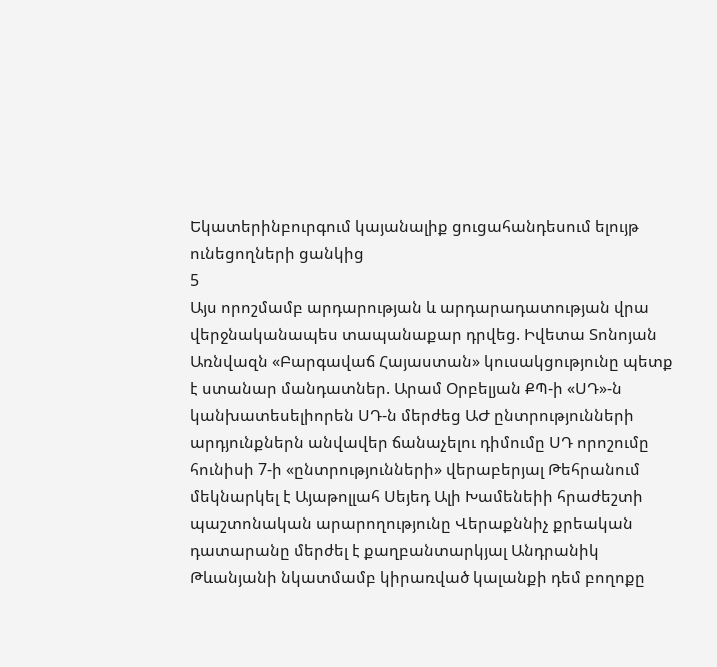Եկատերինբուրգում կայանալիք ցուցահանդեսում ելույթ ունեցողների ցանկից
5
Այս որոշմամբ արդարության և արդարադատության վրա վերջնականապես տապանաքար դրվեց. Իվետա Տոնոյան Առնվազն «Բարգավաճ Հայաստան» կուսակցությունը պետք է ստանար մանդատներ. Արամ Օրբելյան ՔՊ-ի «ՍԴ»-ն կանխատեսելիորեն ՍԴ-ն մերժեց ԱԺ ընտրությունների արդյունքներն անվավեր ճանաչելու դիմումը ՍԴ որոշումը հունիսի 7-ի «ընտրությունների» վերաբերյալ Թեհրանում մեկնարկել է Այաթոլլահ Սեյեդ Ալի Խամենեիի հրաժեշտի պաշտոնական արարողությունը Վերաքննիչ քրեական դատարանը մերժել է քաղբանտարկյալ Անդրանիկ Թևանյանի նկատմամբ կիրառված կալանքի դեմ բողոքը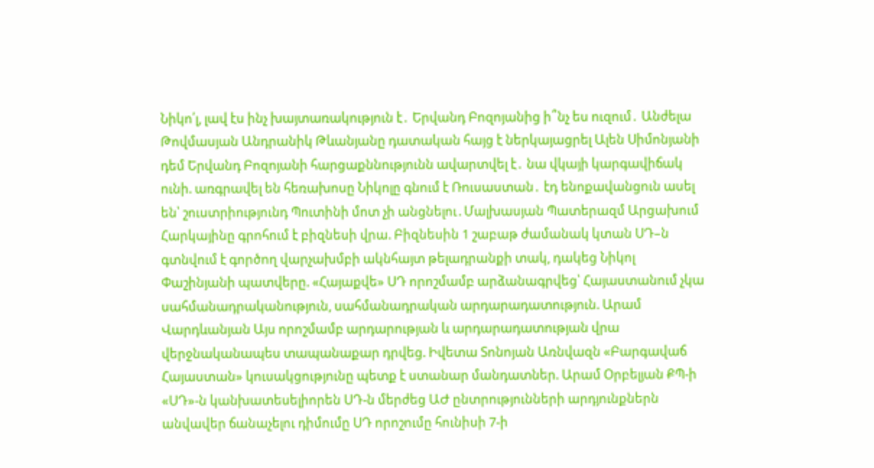Նիկո՛լ, լավ էս ինչ խայտառակություն է․ Երվանդ Բոզոյանից ի՞նչ ես ուզում․ Անժելա Թովմասյան Անդրանիկ Թևանյանը դատական հայց է ներկայացրել Ալեն Սիմոնյանի դեմ Երվանդ Բոզոյանի հարցաքննությունն ավարտվել է․ նա վկայի կարգավիճակ ունի. առգրավել են հեռախոսը Նիկոլը գնում է Ռուսաստան․ էդ ենոքավանցուն ասել են՝ շուստրիությունդ Պուտինի մոտ չի անցնելու․Մալխասյան Պատերազմ Արցախում
Հարկայինը գրոհում է բիզնեսի վրա. Բիզնեսին 1 շաբաթ ժամանակ կտան ՍԴ–ն գտնվում է գործող վարչախմբի ակնհայտ թելադրանքի տակ, դակեց Նիկոլ Փաշինյանի պատվերը. «Հայաքվե» ՍԴ որոշմամբ արձանագրվեց՝ Հայաստանում չկա սահմանադրականություն, սահմանադրական արդարադատություն. Արամ Վարդևանյան Այս որոշմամբ արդարության և արդարադատության վրա վերջնականապես տապանաքար դրվեց. Իվետա Տոնոյան Առնվազն «Բարգավաճ Հայաստան» կուսակցությունը պետք է ստանար մանդատներ. Արամ Օրբելյան ՔՊ-ի «ՍԴ»-ն կանխատեսելիորեն ՍԴ-ն մերժեց ԱԺ ընտրությունների արդյունքներն անվավեր ճանաչելու դիմումը ՍԴ որոշումը հունիսի 7-ի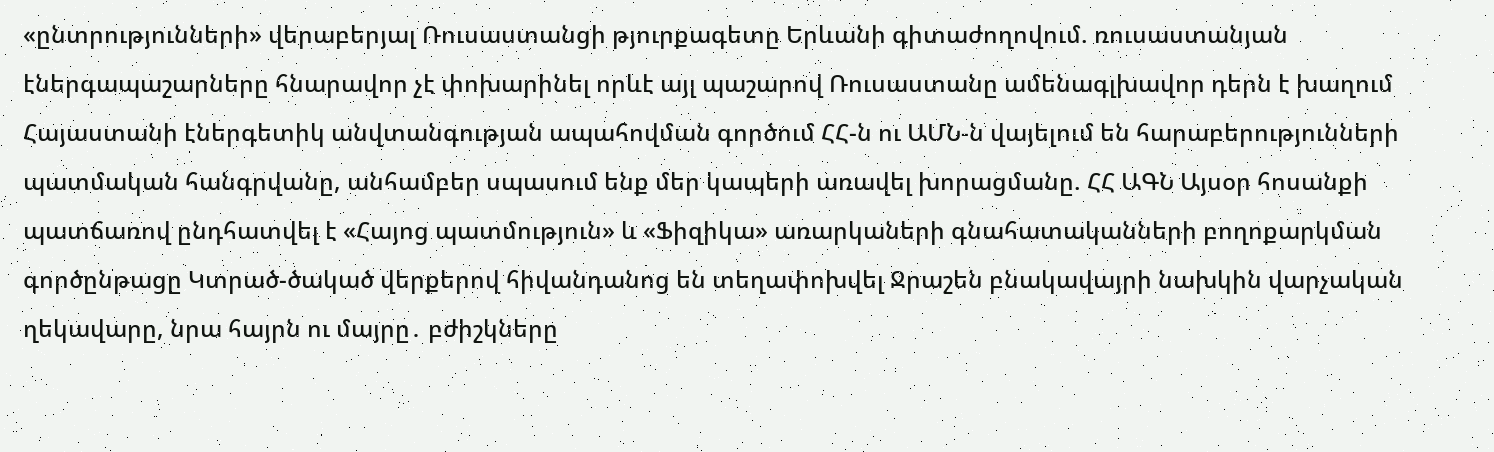«ընտրությունների» վերաբերյալ Ռուսաստանցի թյուրքագետը Երևանի գիտաժողովում. ռուսաստանյան էներգապաշարները հնարավոր չէ փոխարինել որևէ այլ պաշարով Ռուսաստանը ամենագլխավոր դերն է խաղում Հայաստանի էներգետիկ անվտանգության ապահովման գործում ՀՀ-ն ու ԱՄՆ-ն վայելում են հարաբերությունների պատմական հանգրվանը, անհամբեր սպասում ենք մեր կապերի առավել խորացմանը. ՀՀ ԱԳՆ Այսօր հոսանքի պատճառով ընդհատվել է «Հայոց պատմություն» և «Ֆիզիկա» առարկաների գնահատականների բողոքարկման գործընթացը Կտրած-ծակած վերքերով հիվանդանոց են տեղափոխվել Ջրաշեն բնակավայրի նախկին վարչական ղեկավարը, նրա հայրն ու մայրը․ բժիշկները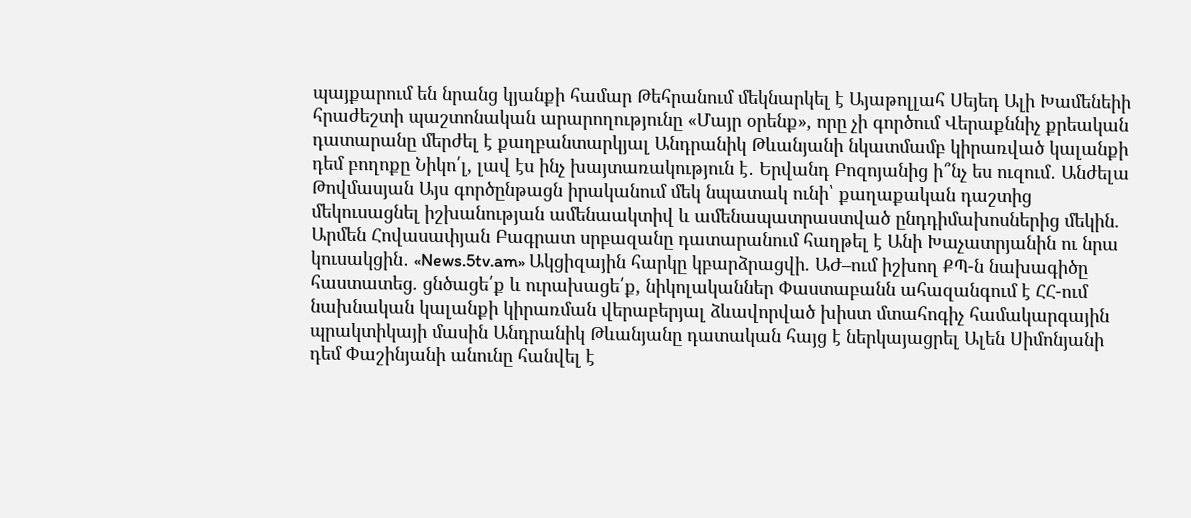պայքարում են նրանց կյանքի համար Թեհրանում մեկնարկել է Այաթոլլահ Սեյեդ Ալի Խամենեիի հրաժեշտի պաշտոնական արարողությունը «Մայր օրենք», որը չի գործում Վերաքննիչ քրեական դատարանը մերժել է քաղբանտարկյալ Անդրանիկ Թևանյանի նկատմամբ կիրառված կալանքի դեմ բողոքը Նիկո՛լ, լավ էս ինչ խայտառակություն է․ Երվանդ Բոզոյանից ի՞նչ ես ուզում․ Անժելա Թովմասյան Այս գործընթացն իրականում մեկ նպատակ ունի՝ քաղաքական դաշտից մեկուսացնել իշխանության ամենաակտիվ և ամենապատրաստված ընդդիմախոսներից մեկին. Արմեն Հովասափյան Բագրատ սրբազանը դատարանում հաղթել է Անի Խաչատրյանին ու նրա կուսակցին․ «News.5tv.am» Ակցիզային հարկը կբարձրացվի. ԱԺ–ում իշխող ՔՊ-ն նախագիծը հաստատեց. ցնծացե՛ք և ուրախացե՛ք, նիկոլականներ Փաստաբանն ահազանգում է ՀՀ-ում նախնական կալանքի կիրառման վերաբերյալ ձևավորված խիստ մտահոգիչ համակարգային պրակտիկայի մասին Անդրանիկ Թևանյանը դատական հայց է ներկայացրել Ալեն Սիմոնյանի դեմ Փաշինյանի անունը հանվել է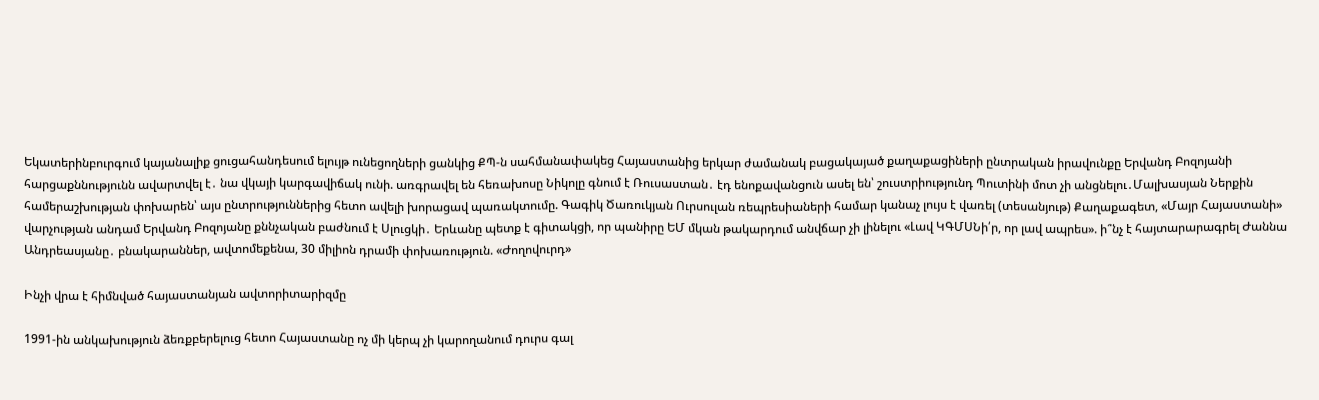Եկատերինբուրգում կայանալիք ցուցահանդեսում ելույթ ունեցողների ցանկից ՔՊ-ն սահմանափակեց Հայաստանից երկար ժամանակ բացակայած քաղաքացիների ընտրական իրավունքը Երվանդ Բոզոյանի հարցաքննությունն ավարտվել է․ նա վկայի կարգավիճակ ունի. առգրավել են հեռախոսը Նիկոլը գնում է Ռուսաստան․ էդ ենոքավանցուն ասել են՝ շուստրիությունդ Պուտինի մոտ չի անցնելու․Մալխասյան Ներքին համերաշխության փոխարեն՝ այս ընտրություններից հետո ավելի խորացավ պառակտումը. Գագիկ Ծառուկյան Ուրսուլան ռեպրեսիաների համար կանաչ լույս է վառել (տեսանյութ) Քաղաքագետ, «Մայր Հայաստանի» վարչության անդամ Երվանդ Բոզոյանը քննչական բաժնում է Սլուցկի․ Երևանը պետք է գիտակցի, որ պանիրը ԵՄ մկան թակարդում անվճար չի լինելու «Լավ ԿԳՄՍՆի՛ր, որ լավ ապրես». ի՞նչ է հայտարարագրել Ժաննա Անդրեասյանը․ բնակարաններ, ավտոմեքենա, 30 միլիոն դրամի փոխառություն. «Ժողովուրդ»

Ինչի վրա է հիմնված հայաստանյան ավտորիտարիզմը

1991-ին անկախություն ձեռքբերելուց հետո Հայաստանը ոչ մի կերպ չի կարողանում դուրս գալ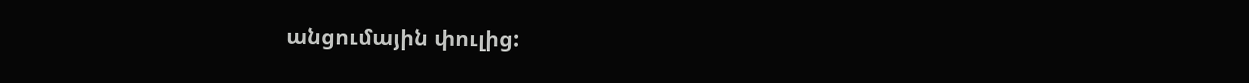անցումային փուլից: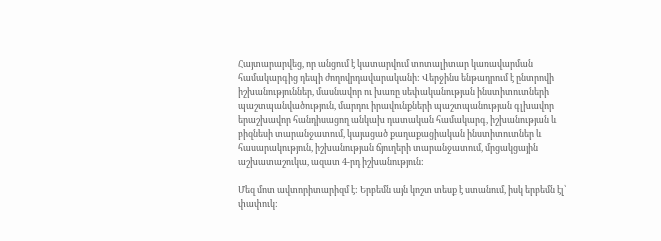Հայտարարվեց, որ անցում է կատարվում տոտալիտար կառավարման համակարգից դեպի ժողովրդավարականի: Վերջինս ենթադրում է ընտրովի իշխանություններ, մասնավոր ու խառը սեփականության ինստիտուտների պաշտպանվածություն, մարդու իրավունքների պաշտպանության գլխավոր երաշխավոր հանդիսացող անկախ դատական համակարգ, իշխանության և բիզնեսի տարանջատում, կայացած քաղաքացիական ինստիտուտներ և հասարակություն, իշխանության ճյուղերի տարանջատում, մրցակցային աշխատաշուկա, ազատ 4-րդ իշխանություն:

Մեզ մոտ ավտորիտարիզմ է: Երբեմն այն կոշտ տեսք է ստանում, իսկ երբեմն էլ՝ փափուկ: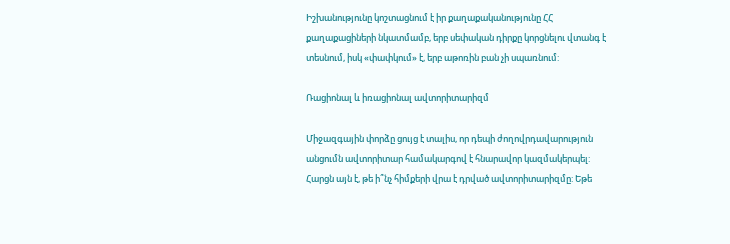Իշխանությունը կոշտացնում է իր քաղաքականությունը ՀՀ քաղաքացիների նկատմամբ, երբ սեփական դիրքը կորցնելու վտանգ է տեսնում, իսկ «փափկում» է, երբ աթոռին բան չի սպառնում:

Ռացիոնալ և իռացիոնալ ավտորիտարիզմ

Միջազգային փորձը ցույց է տալիս, որ դեպի ժողովրդավարություն անցումն ավտորիտար համակարգով է հնարավոր կազմակերպել: Հարցն այն է, թե ի՞նչ հիմքերի վրա է դրված ավտորիտարիզմը: Եթե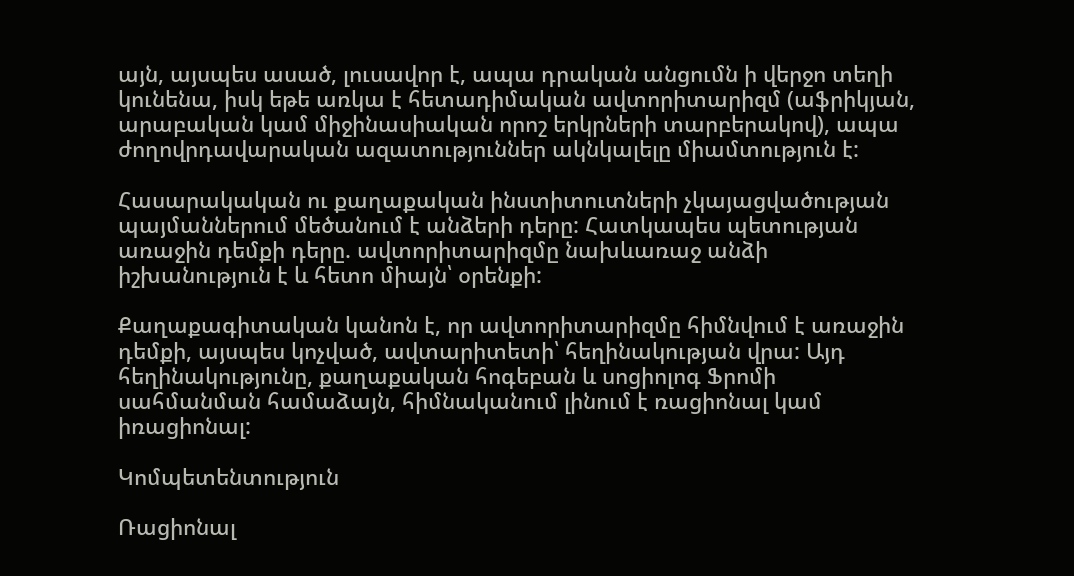այն, այսպես ասած, լուսավոր է, ապա դրական անցումն ի վերջո տեղի կունենա, իսկ եթե առկա է հետադիմական ավտորիտարիզմ (աֆրիկյան, արաբական կամ միջինասիական որոշ երկրների տարբերակով), ապա ժողովրդավարական ազատություններ ակնկալելը միամտություն է:

Հասարակական ու քաղաքական ինստիտուտների չկայացվածության պայմաններում մեծանում է անձերի դերը: Հատկապես պետության առաջին դեմքի դերը. ավտորիտարիզմը նախևառաջ անձի իշխանություն է և հետո միայն՝ օրենքի:

Քաղաքագիտական կանոն է, որ ավտորիտարիզմը հիմնվում է առաջին դեմքի, այսպես կոչված, ավտարիտետի՝ հեղինակության վրա: Այդ հեղինակությունը, քաղաքական հոգեբան և սոցիոլոգ Ֆրոմի սահմանման համաձայն, հիմնականում լինում է ռացիոնալ կամ իռացիոնալ:

Կոմպետենտություն

Ռացիոնալ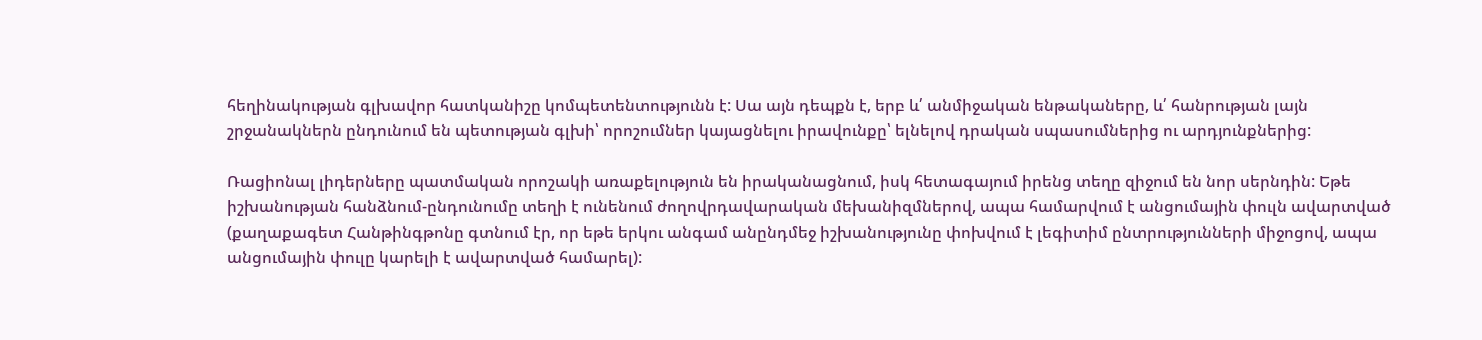հեղինակության գլխավոր հատկանիշը կոմպետենտությունն է: Սա այն դեպքն է, երբ և՛ անմիջական ենթակաները, և՛ հանրության լայն շրջանակներն ընդունում են պետության գլխի՝ որոշումներ կայացնելու իրավունքը՝ ելնելով դրական սպասումներից ու արդյունքներից:

Ռացիոնալ լիդերները պատմական որոշակի առաքելություն են իրականացնում, իսկ հետագայում իրենց տեղը զիջում են նոր սերնդին: Եթե իշխանության հանձնում-ընդունումը տեղի է ունենում ժողովրդավարական մեխանիզմներով, ապա համարվում է անցումային փուլն ավարտված (քաղաքագետ Հանթինգթոնը գտնում էր, որ եթե երկու անգամ անընդմեջ իշխանությունը փոխվում է լեգիտիմ ընտրությունների միջոցով, ապա անցումային փուլը կարելի է ավարտված համարել):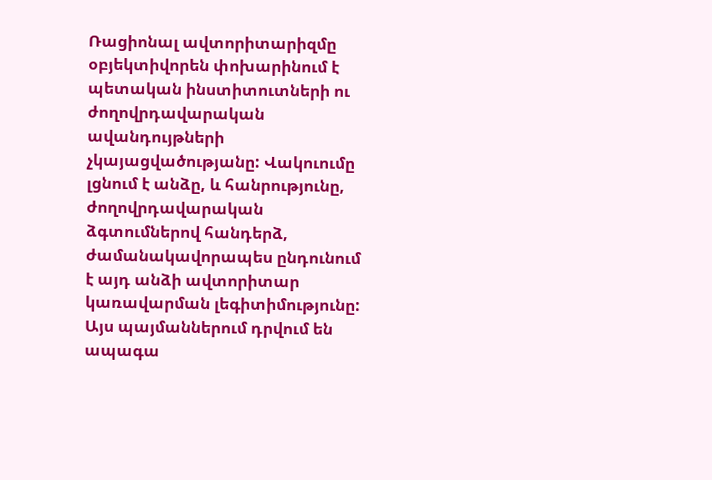Ռացիոնալ ավտորիտարիզմը օբյեկտիվորեն փոխարինում է պետական ինստիտուտների ու ժողովրդավարական ավանդույթների չկայացվածությանը: Վակուումը լցնում է անձը, և հանրությունը, ժողովրդավարական ձգտումներով հանդերձ, ժամանակավորապես ընդունում է այդ անձի ավտորիտար կառավարման լեգիտիմությունը: Այս պայմաններում դրվում են ապագա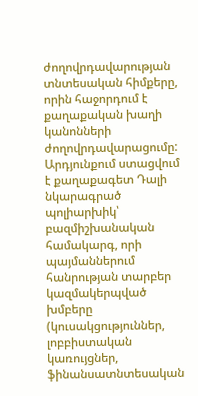ժողովրդավարության տնտեսական հիմքերը, որին հաջորդում է քաղաքական խաղի կանոնների ժողովրդավարացումը: Արդյունքում ստացվում է քաղաքագետ Դալի նկարագրած պոլիարխիկ՝ բազմիշխանական համակարգ, որի պայմաններում հանրության տարբեր կազմակերպված խմբերը (կուսակցություններ, լոբբիստական կառույցներ, ֆինանսատնտեսական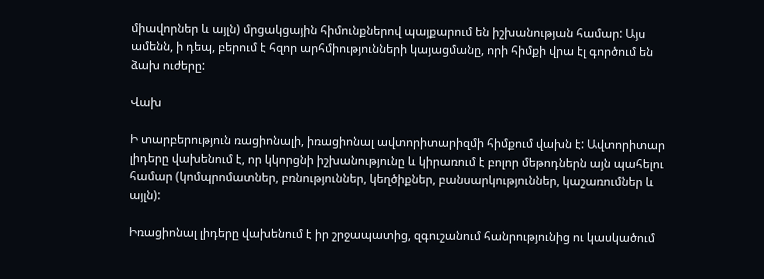միավորներ և այլն) մրցակցային հիմունքներով պայքարում են իշխանության համար: Այս ամենն, ի դեպ, բերում է հզոր արհմիությունների կայացմանը, որի հիմքի վրա էլ գործում են ձախ ուժերը:

Վախ

Ի տարբերություն ռացիոնալի, իռացիոնալ ավտորիտարիզմի հիմքում վախն է: Ավտորիտար լիդերը վախենում է, որ կկորցնի իշխանությունը և կիրառում է բոլոր մեթոդներն այն պահելու համար (կոմպրոմատներ, բռնություններ, կեղծիքներ, բանսարկություններ, կաշառումներ և այլն):

Իռացիոնալ լիդերը վախենում է իր շրջապատից, զգուշանում հանրությունից ու կասկածում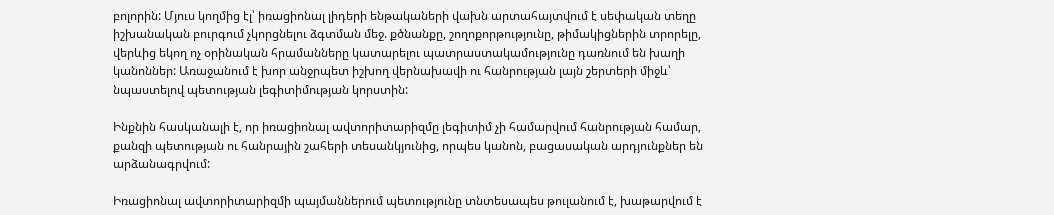բոլորին: Մյուս կողմից էլ՝ իռացիոնալ լիդերի ենթակաների վախն արտահայտվում է սեփական տեղը իշխանական բուրգում չկորցնելու ձգտման մեջ. քծնանքը, շողոքորթությունը, թիմակիցներին տրորելը, վերևից եկող ոչ օրինական հրամանները կատարելու պատրաստակամությունը դառնում են խաղի կանոններ: Առաջանում է խոր անջրպետ իշխող վերնախավի ու հանրության լայն շերտերի միջև՝ նպաստելով պետության լեգիտիմության կորստին:

Ինքնին հասկանալի է, որ իռացիոնալ ավտորիտարիզմը լեգիտիմ չի համարվում հանրության համար, քանզի պետության ու հանրային շահերի տեսանկյունից, որպես կանոն, բացասական արդյունքներ են արձանագրվում:

Իռացիոնալ ավտորիտարիզմի պայմաններում պետությունը տնտեսապես թուլանում է, խաթարվում է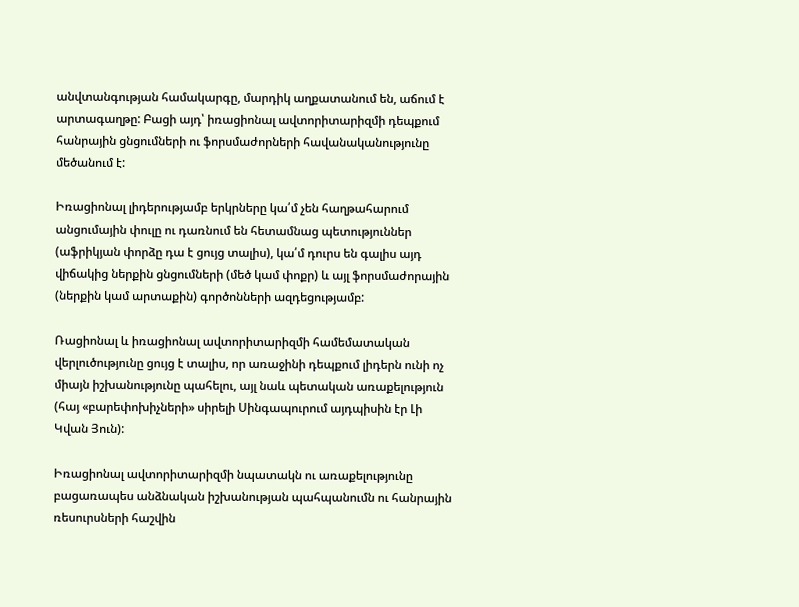անվտանգության համակարգը, մարդիկ աղքատանում են, աճում է արտագաղթը: Բացի այդ՝ իռացիոնալ ավտորիտարիզմի դեպքում հանրային ցնցումների ու ֆորսմաժորների հավանականությունը մեծանում է:

Իռացիոնալ լիդերությամբ երկրները կա՛մ չեն հաղթահարում անցումային փուլը ու դառնում են հետամնաց պետություններ (աֆրիկյան փորձը դա է ցույց տալիս), կա՛մ դուրս են գալիս այդ վիճակից ներքին ցնցումների (մեծ կամ փոքր) և այլ ֆորսմաժորային (ներքին կամ արտաքին) գործոնների ազդեցությամբ:

Ռացիոնալ և իռացիոնալ ավտորիտարիզմի համեմատական վերլուծությունը ցույց է տալիս, որ առաջինի դեպքում լիդերն ունի ոչ միայն իշխանությունը պահելու, այլ նաև պետական առաքելություն (հայ «բարեփոխիչների» սիրելի Սինգապուրում այդպիսին էր Լի Կվան Յուն):

Իռացիոնալ ավտորիտարիզմի նպատակն ու առաքելությունը բացառապես անձնական իշխանության պահպանումն ու հանրային ռեսուրսների հաշվին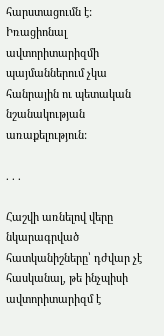հարստացումն է: Իռացիոնալ ավտորիտարիզմի պայմաններում չկա հանրային ու պետական նշանակության առաքելություն:

. . .

Հաշվի առնելով վերը նկարագրված հատկանիշները՝ դժվար չէ հասկանալ, թե ինչպիսի ավտորիտարիզմ է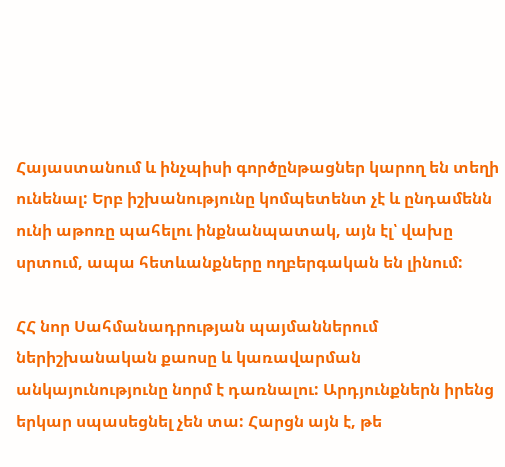Հայաստանում և ինչպիսի գործընթացներ կարող են տեղի ունենալ: Երբ իշխանությունը կոմպետենտ չէ և ընդամենն ունի աթոռը պահելու ինքնանպատակ, այն էլ՝ վախը սրտում, ապա հետևանքները ողբերգական են լինում:

ՀՀ նոր Սահմանադրության պայմաններում ներիշխանական քաոսը և կառավարման անկայունությունը նորմ է դառնալու: Արդյունքներն իրենց երկար սպասեցնել չեն տա: Հարցն այն է, թե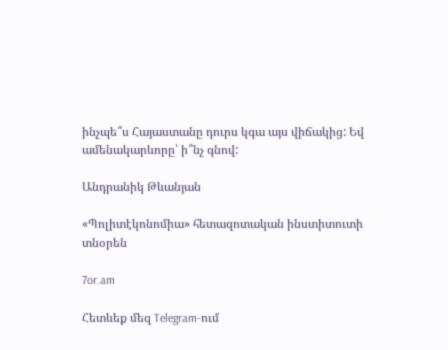ինչպե՞ս Հայաստանը դուրս կգա այս վիճակից: Եվ ամենակարևորը՝ ի՞նչ գնով:

Անդրանիկ Թևանյան

«Պոլիտէկոնոմիա» հետազոտական ինստիտուտի տնօրեն

7or.am

Հետևեք մեզ Telegram-ում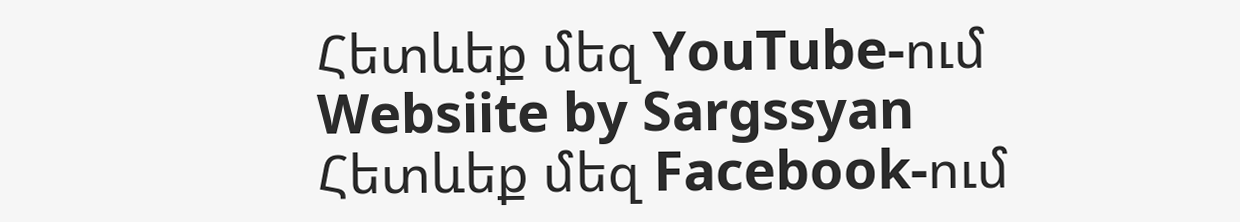Հետևեք մեզ YouTube-ում
Websiite by Sargssyan
Հետևեք մեզ Facebook-ում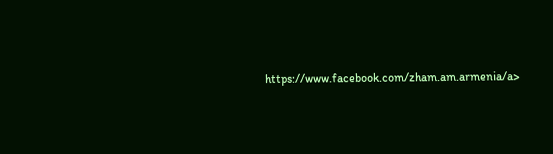https://www.facebook.com/zham.am.armenia/a>